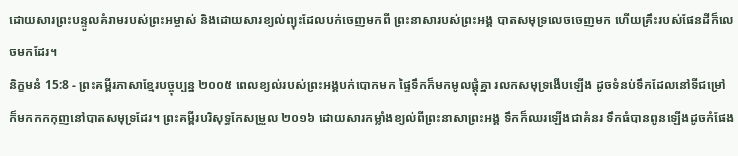ដោយសារព្រះបន្ទូលគំរាមរបស់ព្រះអម្ចាស់ និងដោយសារខ្យល់ព្យុះដែលបក់ចេញមកពី ព្រះនាសារបស់ព្រះអង្គ បាតសមុទ្រលេចចេញមក ហើយគ្រឹះរបស់ផែនដីក៏លេចមកដែរ។
និក្ខមនំ 15:8 - ព្រះគម្ពីរភាសាខ្មែរបច្ចុប្បន្ន ២០០៥ ពេលខ្យល់របស់ព្រះអង្គបក់បោកមក ផ្ទៃទឹកក៏មកមូលផ្ដុំគ្នា រលកសមុទ្រងើបឡើង ដូចទំនប់ទឹកដែលនៅទីជម្រៅ ក៏មកកកកុញនៅបាតសមុទ្រដែរ។ ព្រះគម្ពីរបរិសុទ្ធកែសម្រួល ២០១៦ ដោយសារកម្លាំងខ្យល់ពីព្រះនាសាព្រះអង្គ ទឹកក៏ឈរឡើងជាគំនរ ទឹកធំបានពូនឡើងដូចកំផែង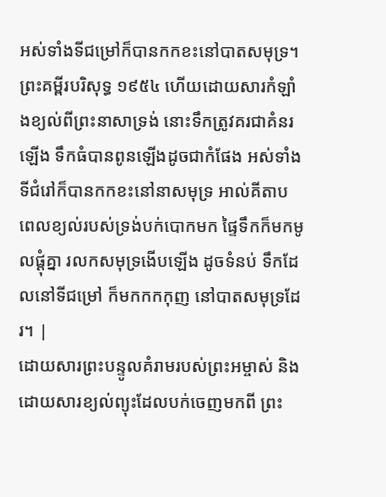អស់ទាំងទីជម្រៅក៏បានកកខះនៅបាតសមុទ្រ។ ព្រះគម្ពីរបរិសុទ្ធ ១៩៥៤ ហើយដោយសារកំឡាំងខ្យល់ពីព្រះនាសាទ្រង់ នោះទឹកត្រូវគរជាគំនរឡើង ទឹកធំបានពូនឡើងដូចជាកំផែង អស់ទាំងទីជំរៅក៏បានកកខះនៅនាសមុទ្រ អាល់គីតាប ពេលខ្យល់របស់ទ្រង់បក់បោកមក ផ្ទៃទឹកក៏មកមូលផ្តុំគ្នា រលកសមុទ្រងើបឡើង ដូចទំនប់ ទឹកដែលនៅទីជម្រៅ ក៏មកកកកុញ នៅបាតសមុទ្រដែរ។ |
ដោយសារព្រះបន្ទូលគំរាមរបស់ព្រះអម្ចាស់ និងដោយសារខ្យល់ព្យុះដែលបក់ចេញមកពី ព្រះ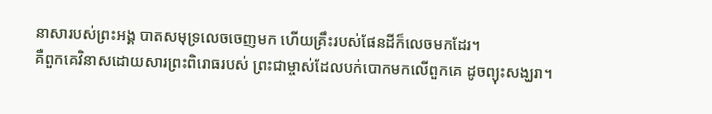នាសារបស់ព្រះអង្គ បាតសមុទ្រលេចចេញមក ហើយគ្រឹះរបស់ផែនដីក៏លេចមកដែរ។
គឺពួកគេវិនាសដោយសារព្រះពិរោធរបស់ ព្រះជាម្ចាស់ដែលបក់បោកមកលើពួកគេ ដូចព្យុះសង្ឃរា។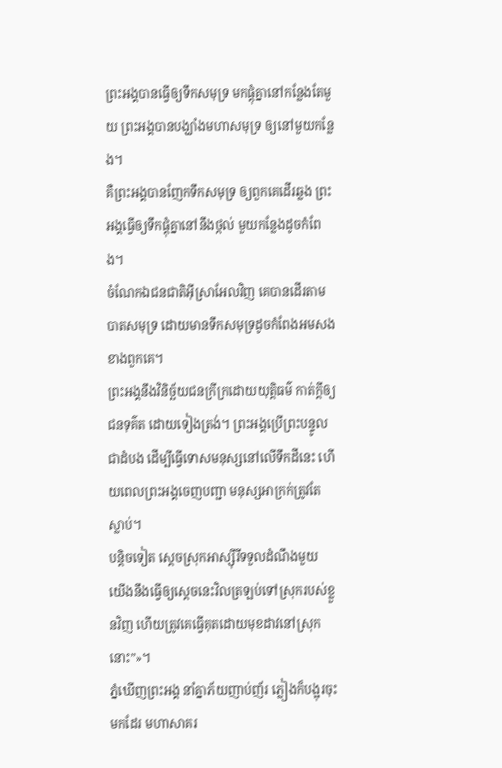ព្រះអង្គបានធ្វើឲ្យទឹកសមុទ្រ មកផ្ដុំគ្នានៅកន្លែងតែមួយ ព្រះអង្គបានបង្ឃាំងមហាសមុទ្រ ឲ្យនៅមួយកន្លែង។
គឺព្រះអង្គបានញែកទឹកសមុទ្រ ឲ្យពួកគេដើរឆ្លង ព្រះអង្គធ្វើឲ្យទឹកផ្ដុំគ្នានៅនឹងថ្កល់ មួយកន្លែងដូចកំពែង។
ចំណែកឯជនជាតិអ៊ីស្រាអែលវិញ គេបានដើរតាមបាតសមុទ្រ ដោយមានទឹកសមុទ្រដូចកំពែងអមសងខាងពួកគេ។
ព្រះអង្គនឹងវិនិច្ឆ័យជនក្រីក្រដោយយុត្តិធម៌ កាត់ក្ដីឲ្យជនទុគ៌ត ដោយទៀងត្រង់។ ព្រះអង្គប្រើព្រះបន្ទូលជាដំបង ដើម្បីធ្វើទោសមនុស្សនៅលើទឹកដីនេះ ហើយពេលព្រះអង្គចេញបញ្ជា មនុស្សអាក្រក់ត្រូវតែស្លាប់។
បន្តិចទៀត ស្ដេចស្រុកអាស្ស៊ីរីទទួលដំណឹងមួយ យើងនឹងធ្វើឲ្យស្ដេចនេះវិលត្រឡប់ទៅស្រុករបស់ខ្លួនវិញ ហើយត្រូវគេធ្វើគុតដោយមុខដាវនៅស្រុកនោះ”»។
ភ្នំឃើញព្រះអង្គ នាំគ្នាភ័យញាប់ញ័រ ភ្លៀងក៏បង្អុរចុះមកដែរ មហាសាគរ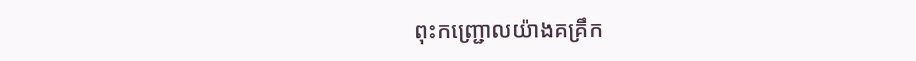ពុះកញ្ជ្រោលយ៉ាងគគ្រឹក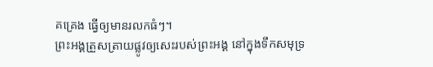គគ្រេង ធ្វើឲ្យមានរលកធំៗ។
ព្រះអង្គត្រួសត្រាយផ្លូវឲ្យសេះរបស់ព្រះអង្គ នៅក្នុងទឹកសមុទ្រ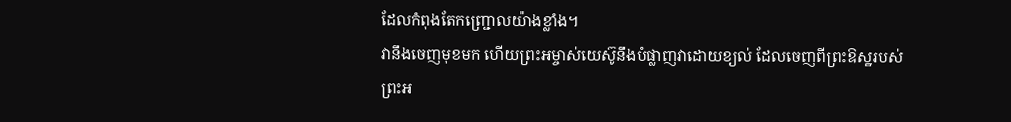ដែលកំពុងតែកញ្ជ្រោលយ៉ាងខ្លាំង។
វានឹងចេញមុខមក ហើយព្រះអម្ចាស់យេស៊ូនឹងបំផ្លាញវាដោយខ្យល់ ដែលចេញពីព្រះឱស្ឋរបស់ព្រះអ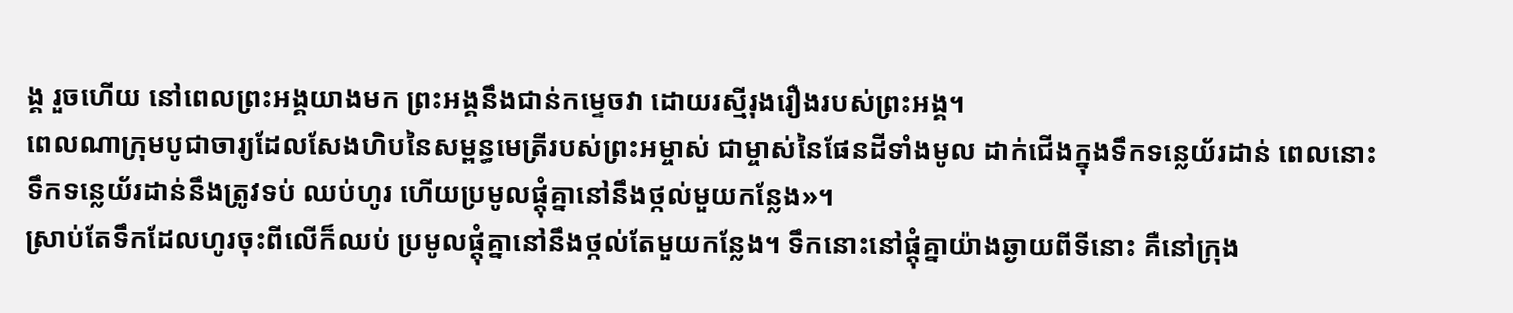ង្គ រួចហើយ នៅពេលព្រះអង្គយាងមក ព្រះអង្គនឹងជាន់កម្ទេចវា ដោយរស្មីរុងរឿងរបស់ព្រះអង្គ។
ពេលណាក្រុមបូជាចារ្យដែលសែងហិបនៃសម្ពន្ធមេត្រីរបស់ព្រះអម្ចាស់ ជាម្ចាស់នៃផែនដីទាំងមូល ដាក់ជើងក្នុងទឹកទន្លេយ័រដាន់ ពេលនោះ ទឹកទន្លេយ័រដាន់នឹងត្រូវទប់ ឈប់ហូរ ហើយប្រមូលផ្ដុំគ្នានៅនឹងថ្កល់មួយកន្លែង»។
ស្រាប់តែទឹកដែលហូរចុះពីលើក៏ឈប់ ប្រមូលផ្ដុំគ្នានៅនឹងថ្កល់តែមួយកន្លែង។ ទឹកនោះនៅផ្ដុំគ្នាយ៉ាងឆ្ងាយពីទីនោះ គឺនៅក្រុង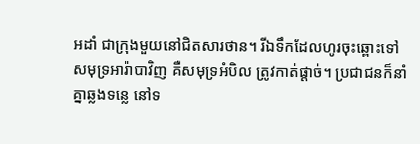អដាំ ជាក្រុងមួយនៅជិតសារថាន។ រីឯទឹកដែលហូរចុះឆ្ពោះទៅសមុទ្រអារ៉ាបាវិញ គឺសមុទ្រអំបិល ត្រូវកាត់ផ្ដាច់។ ប្រជាជនក៏នាំគ្នាឆ្លងទន្លេ នៅទ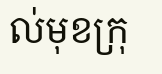ល់មុខក្រុ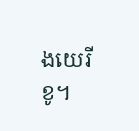ងយេរីខូ។